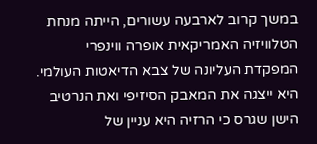במשך קרוב לארבעה עשורים, הייתה מנחת הטלוויזיה האמריקאית אופרה ווינפרי המפקדת העליונה של צבא הדיאטות העולמי. היא ייצגה את המאבק הסיזיפי ואת הנרטיב הישן שגרס כי הרזיה היא עניין של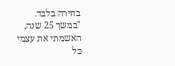בחירה בלבד. "במשך 25 שנה, האשמתי את עצמי כל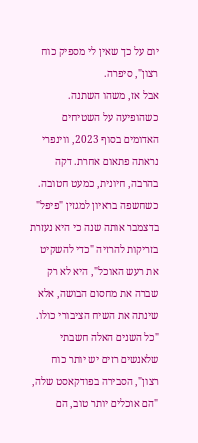יום על כך שאין לי מספיק כוח רצון", סיפרה.
אבל אז, משהו השתנה. כשהופיעה על השטיחים האדומים בסוף 2023, ווינפרי נראתה פתאום אחרת. דקה בהרבה, חיונית, כמעט חטובה. כשחשפה בראיון למגזין "פיפל" בדצמבר אותה שנה כי היא נעזרת בזריקות להרזיה "כדי להשקיט את רעש האוכל", היא לא רק שברה את מחסום הבושה, אלא שינתה את השיח הציבורי כולו. "כל השנים האלה חשבתי שלאנשים רזים יש יותר כוח רצון", הסבירה בפודקאסט שלה, "הם אוכלים יותר טוב, הם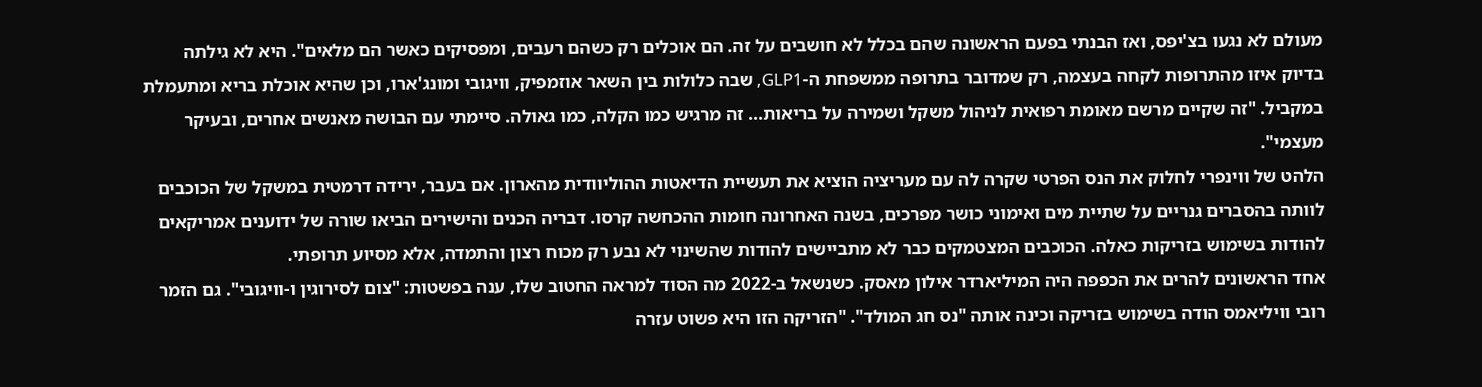מעולם לא נגעו בצ'יפס, ואז הבנתי בפעם הראשונה שהם בכלל לא חושבים על זה. הם אוכלים רק כשהם רעבים, ומפסיקים כאשר הם מלאים". היא לא גילתה בדיוק איזו מהתרופות לקחה בעצמה, רק שמדובר בתרופה ממשפחת ה-GLP1, שבה כלולות בין השאר אוזמפיק, וויגובי ומונג'ארו, וכן שהיא אוכלת בריא ומתעמלת במקביל. "זה שקיים מרשם מאומת רפואית לניהול משקל ושמירה על בריאות... זה מרגיש כמו הקלה, כמו גאולה. סיימתי עם הבושה מאנשים אחרים, ובעיקר מעצמי".
הלהט של ווינפרי לחלוק את הנס הפרטי שקרה לה עם מעריציה הוציא את תעשיית הדיאטות ההוליוודית מהארון. אם בעבר, ירידה דרמטית במשקל של הכוכבים לוותה בהסברים גנריים על שתיית מים ואימוני כושר מפרכים, בשנה האחרונה חומות ההכחשה קרסו. דבריה הכנים והישירים הביאו שורה של ידוענים אמריקאים להודות בשימוש בזריקות כאלה. הכוכבים המצטמקים כבר לא מתביישים להודות שהשינוי לא נבע רק מכוח רצון והתמדה, אלא מסיוע תרופתי.
אחד הראשונים להרים את הכפפה היה המיליארדר אילון מאסק. כשנשאל ב-2022 מה הסוד למראה החטוב שלו, ענה בפשטות: "צום לסירוגין ו-וויגובי". גם הזמר רובי וויליאמס הודה בשימוש בזריקה וכינה אותה "נס חג המולד". "הזריקה הזו היא פשוט עזרה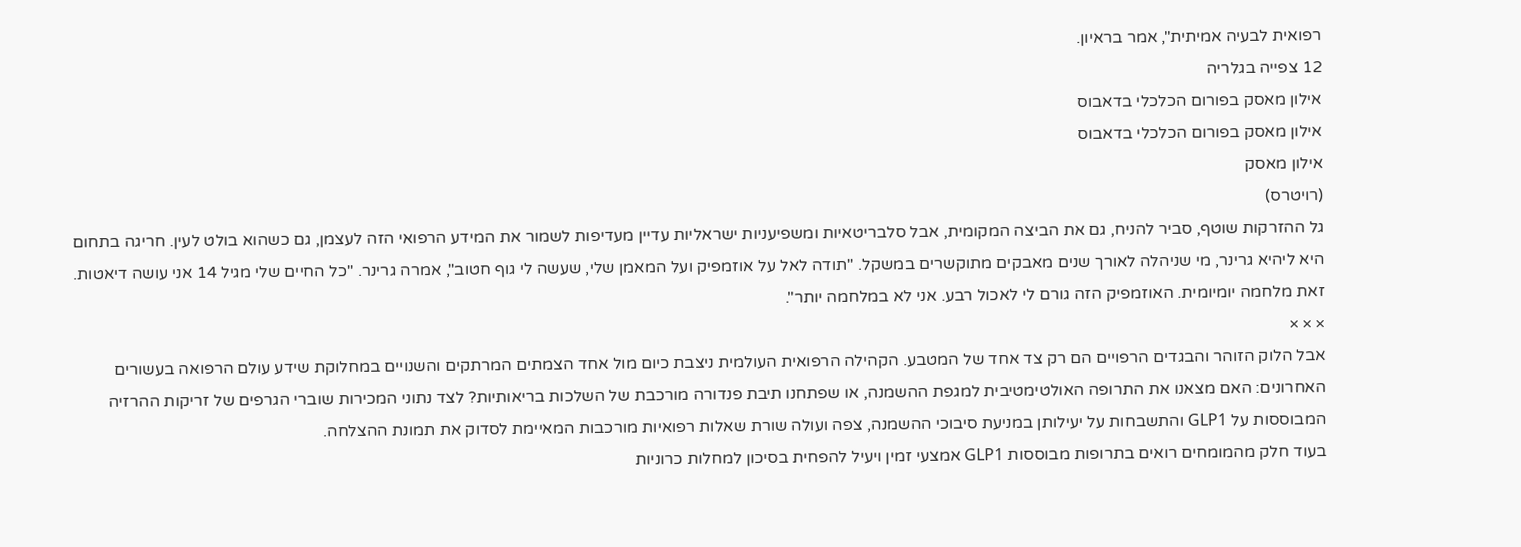רפואית לבעיה אמיתית", אמר בראיון.
12 צפייה בגלריה
אילון מאסק בפורום הכלכלי בדאבוס
אילון מאסק בפורום הכלכלי בדאבוס
אילון מאסק
(רויטרס)
גל ההזרקות שוטף, סביר להניח, גם את הביצה המקומית, אבל סלבריטאיות ומשפיעניות ישראליות עדיין מעדיפות לשמור את המידע הרפואי הזה לעצמן, גם כשהוא בולט לעין. חריגה בתחום היא ליהיא גרינר, מי שניהלה לאורך שנים מאבקים מתוקשרים במשקל. "תודה לאל על אוזמפיק ועל המאמן שלי, שעשה לי גוף חטוב", אמרה גרינר. "כל החיים שלי מגיל 14 אני עושה דיאטות. זאת מלחמה יומיומית. האוזמפיק הזה גורם לי לאכול רבע. אני לא במלחמה יותר".
× × ×
אבל הלוק הזוהר והבגדים הרפויים הם רק צד אחד של המטבע. הקהילה הרפואית העולמית ניצבת כיום מול אחד הצמתים המרתקים והשנויים במחלוקת שידע עולם הרפואה בעשורים האחרונים: האם מצאנו את התרופה האולטימטיבית למגפת ההשמנה, או שפתחנו תיבת פנדורה מורכבת של השלכות בריאותיות? לצד נתוני המכירות שוברי הגרפים של זריקות ההרזיה המבוססות על GLP1 והתשבחות על יעילותן במניעת סיבוכי ההשמנה, צפה ועולה שורת שאלות רפואיות מורכבות המאיימת לסדוק את תמונת ההצלחה.
בעוד חלק מהמומחים רואים בתרופות מבוססות GLP1 אמצעי זמין ויעיל להפחית בסיכון למחלות כרוניות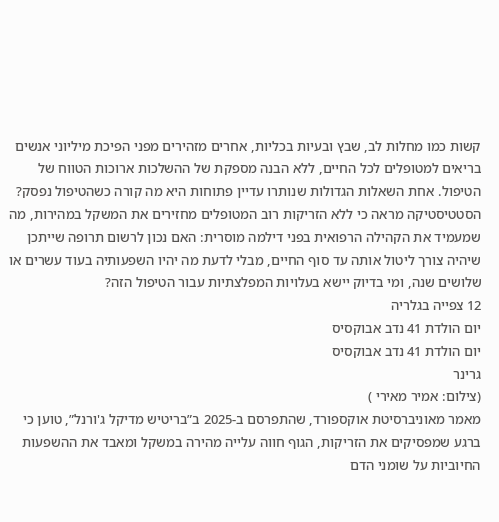קשות כמו מחלות לב, שבץ ובעיות בכליות, אחרים מזהירים מפני הפיכת מיליוני אנשים בריאים למטופלים לכל החיים, ללא הבנה מספקת של ההשלכות ארוכות הטווח של הטיפול. אחת השאלות הגדולות שנותרו עדיין פתוחות היא מה קורה כשהטיפול נפסק? הסטטיסטיקה מראה כי ללא הזריקות רוב המטופלים מחזירים את המשקל במהירות, מה שמעמיד את הקהילה הרפואית בפני דילמה מוסרית: האם נכון לרשום תרופה שייתכן שיהיה צורך ליטול אותה עד סוף החיים, מבלי לדעת מה יהיו השפעותיה בעוד עשרים או שלושים שנה, ומי בדיוק יישא בעלויות המפלצתיות עבור הטיפול הזה?
12 צפייה בגלריה
יום הולדת 41 נדב אבוקסיס
יום הולדת 41 נדב אבוקסיס
גרינר
(צילום: אמיר מאירי )
מאמר מאוניברסיטת אוקספורד, שהתפרסם ב-2025 ב”בריטיש מדיקל ג'ורנל”, טוען כי ברגע שמפסיקים את הזריקות, הגוף חווה עלייה מהירה במשקל ומאבד את ההשפעות החיוביות על שומני הדם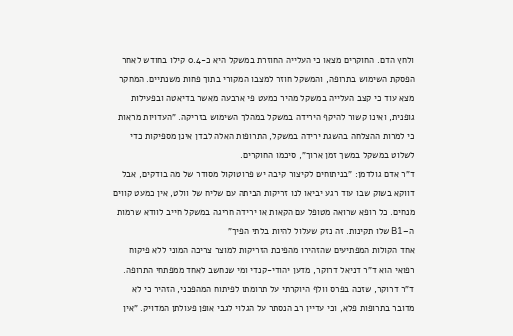ולחץ הדם. החוקרים מצאו כי העלייה החוזרת במשקל היא כ-0.4 קילו בחודש לאחר הפסקת השימוש בתרופה, והמשקל חוזר למצבו המקורי בתוך פחות משנתיים. המחקר מצא עוד כי קצב העלייה במשקל מהיר כמעט פי ארבעה מאשר בדיאטה ובפעילות גופנית, ואינו קשור להיקף הירידה במשקל במהלך השימוש בזריקה. "העדויות מראות כי למרות ההצלחה בהשגת ירידה במשקל, התרופות האלה לבדן אינן מספיקות כדי לשלוט במשקל במשך זמן ארוך", סיכמו החוקרים.
ד"ר אדם גולדמן: "בניתוחים לקיצור קיבה יש פרוטוקול מסודר של מה בודקים, אבל דווקא בשוק שבו עוד רגע יביאו לנו זריקות הביתה עם שליח של וולט, אין כמעט קווים מנחים. כל רופא שרואה מטופל עם הקאות או ירידה חריגה במשקל חייב לוודא שרמות ה–B1 שלו תקינות. זה נזק שעלול להיות בלתי הפיך"
אחד הקולות המפתיעים שהזהירו מהפיכת הזריקות למוצר צריכה המוני ללא פיקוח רפואי הוא ד"ר דניאל דרוקר, מדען יהודי-קנדי ומי שנחשב לאחד ממפתחי התרופה. ד"ר דרוקר, שזכה בפרס וולף היוקרתי על תרומתו לפיתוח המהפכני, הזהיר כי לא מדובר בתרופות פלא, וכי עדיין רב הנסתר על הגלוי לגבי אופן פעולתן המדויק. "אין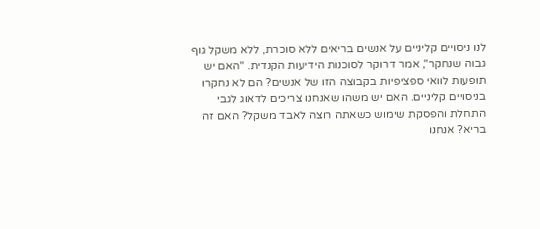לנו ניסויים קליניים על אנשים בריאים ללא סוכרת, ללא משקל גוף גבוה שנחקר", אמר דרוקר לסוכנות הידיעות הקנדית. "האם יש תופעות לוואי ספציפיות בקבוצה הזו של אנשים? הם לא נחקרו בניסויים קליניים. האם יש משהו שאנחנו צריכים לדאוג לגבי התחלת והפסקת שימוש כשאתה רוצה לאבד משקל? האם זה בריא? אנחנו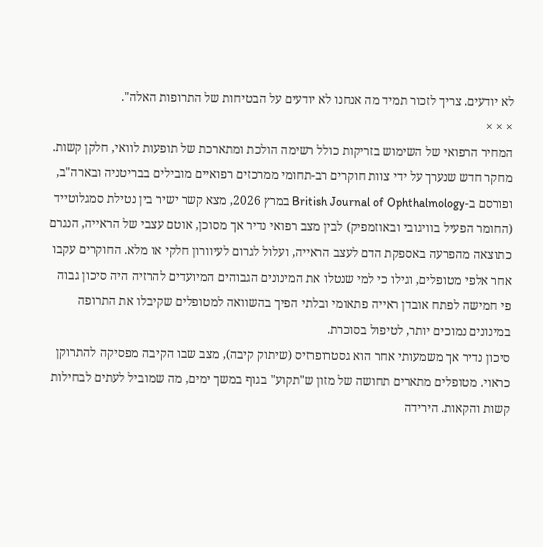לא יודעים. צריך לזכור תמיד מה אנחנו לא יודעים על הבטיחות של התרופות האלה".
× × ×
המחיר הרפואי של השימוש בזריקות כולל רשימה הולכת ומתארכת של תופעות לוואי, חלקן קשות. מחקר חדש שנערך על ידי צוות חוקרים רב-תחומי ממרכזים רפואיים מובילים בבריטניה ובארה"ב, ופורסם ב-British Journal of Ophthalmology במרץ 2026, מצא קשר ישיר בין נטילת סמגלוטייד (החומר הפעיל בוויגובי ובאוזמפיק) לבין מצב רפואי נדיר אך מסוכן, אוטם עצבי של הראייה, הנגרם כתוצאה מהפרעה באספקת הדם לעצב הראייה, ועלול לגרום לעיוורון חלקי או מלא. החוקרים עקבו אחר אלפי מטופלים, וגילו כי למי שנטלו את המינונים הגבוהים המיועדים להרזיה היה סיכון גבוה פי חמישה לפתח אובדן ראייה פתאומי ובלתי הפיך בהשוואה למטופלים שקיבלו את התרופה במינונים נמוכים יותר, לטיפול בסוכרת.
סיכון נדיר אך משמעותי אחר הוא גסטרופרזיס (שיתוק קיבה), מצב שבו הקיבה מפסיקה להתרוקן כראוי. מטופלים מתארים תחושה של מזון ש"תקוע" בגוף במשך ימים, מה שמוביל לעתים לבחילות קשות והקאות. הירידה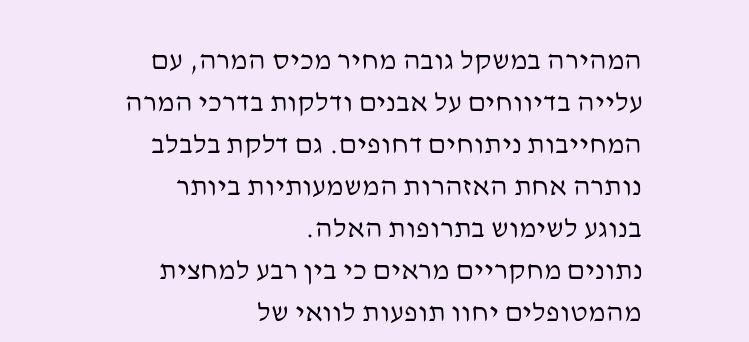המהירה במשקל גובה מחיר מכיס המרה, עם עלייה בדיווחים על אבנים ודלקות בדרכי המרה המחייבות ניתוחים דחופים. גם דלקת בלבלב נותרה אחת האזהרות המשמעותיות ביותר בנוגע לשימוש בתרופות האלה.
נתונים מחקריים מראים כי בין רבע למחצית מהמטופלים יחוו תופעות לוואי של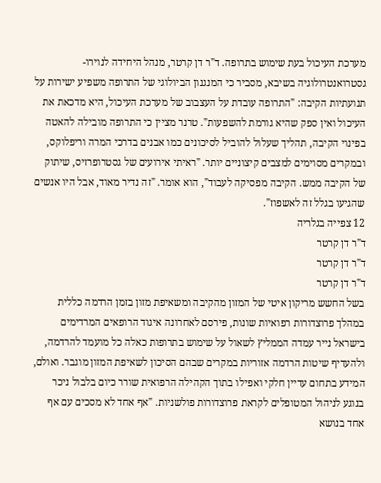מערכת העיכול בעת שימוש בתרופה. ד"ר דן קרטר, מנהל היחידה לנוירו-גסטרואנטרולוגיה בשיבא, מסביר כי המנגנון הביולוגי של התרופה משפיע ישירות על תנועתיות הקיבה: "התרופה עובדת על העצבוב של מערכת העיכול, היא מדכאת את העיכול ואין ספק שהיא גורמת להשפעות". טרנר מציין כי התרופה מובילה להאטה בפינוי הקיבה, תהליך שעלול להוביל לסיכונים כמו אבנים בדרכי המרה וריפלוקס, ובמקרים מסוימים למצבים קיצוניים יותר. "ראיתי אירועים של גסטרופרזיס, שיתוק של הקיבה ממש. הקיבה מפסיקה לעבוד", הוא אומר. "זה נדיר מאוד, אבל היו אנשים שהגיעו בגלל זה לאשפוז".
12 צפייה בגלריה
ד"ר דן קרטר
ד"ר דן קרטר
ד"ר דן קרטר
בשל החשש מריקון איטי של המזון מהקיבה ומשאיפת מזון בזמן הרדמה כללית במהלך פרוצדורות רפואיות שונות, פירסם לאחרונה איגוד הרופאים המרדימים בישראל נייר עמדה הממליץ לשאול על שימוש בתרופות כאלה כל מועמד להרדמה, ולהעדיף שיטות הרדמה אזוריות במקרים שבהם הסיכון לשאיפת המזון מוגבר. ואולם, המידע בתחום עדיין חלקי ואפילו בתוך הקהילה הרפואית שורר כיום בלבול ניכר בנוגע לניהול המטופלים לקראת פרוצדורות פולשניות. "אף אחד לא מסכים עם אף אחד בנושא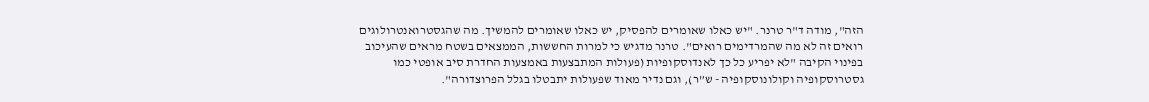הזה", מודה ד"ר טרנר. "יש כאלו שאומרים להפסיק, יש כאלו שאומרים להמשיך. מה שהגסטרואנטרולוגים רואים זה לא מה שהמרדימים רואים". טרנר מדגיש כי למרות החששות, הממצאים בשטח מראים שהעיכוב בפינוי הקיבה "לא יפריע כל כך לאנדוסקופיות (פעולות המתבצעות באמצעות החדרת סיב אופטי כמו גסטרוסקופיה וקולונוסקופיה - ש”ר), וגם נדיר מאוד שפעולות יתבטלו בגלל הפרוצדורה".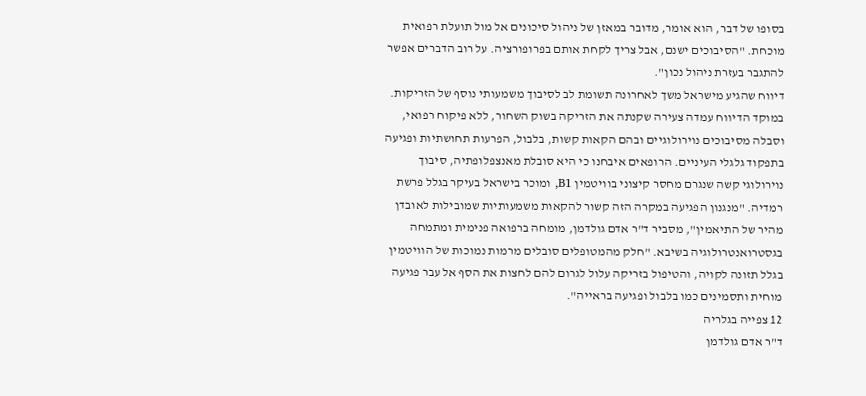בסופו של דבר, הוא אומר, מדובר במאזן של ניהול סיכונים אל מול תועלת רפואית מוכחת. "הסיבוכים ישנם, אבל צריך לקחת אותם בפרופורציה. על רוב הדברים אפשר להתגבר בעזרת ניהול נכון".
דיווח שהגיע מישראל משך לאחרונה תשומת לב לסיבוך משמעותי נוסף של הזריקות. במוקד הדיווח עמדה צעירה שקנתה את הזריקה בשוק השחור, ללא פיקוח רפואי, וסבלה מסיבוכים נוירולוגיים ובהם הקאות קשות, בלבול, הפרעות תחושתיות ופגיעה בתפקוד גלגלי העיניים. הרופאים איבחנו כי היא סובלת מאנצפלופתיה, סיבוך נוירולוגי קשה שנגרם מחסר קיצוני בוויטמין B1, ומוכר בישראל בעיקר בגלל פרשת רמדיה. "מנגנון הפגיעה במקרה הזה קשור להקאות משמעותיות שמובילות לאובדן מהיר של התיאמין", מסביר ד"ר אדם גולדמן, מומחה ברפואה פנימית ומתמחה בגסטרואנטרולוגיה בשיבא. "חלק מהמטופלים סובלים מרמות נמוכות של הוויטמין בגלל תזונה לקויה, והטיפול בזריקה עלול לגרום להם לחצות את הסף אל עבר פגיעה מוחית ותסמינים כמו בלבול ופגיעה בראייה".
12 צפייה בגלריה
ד"ר אדם גולדמן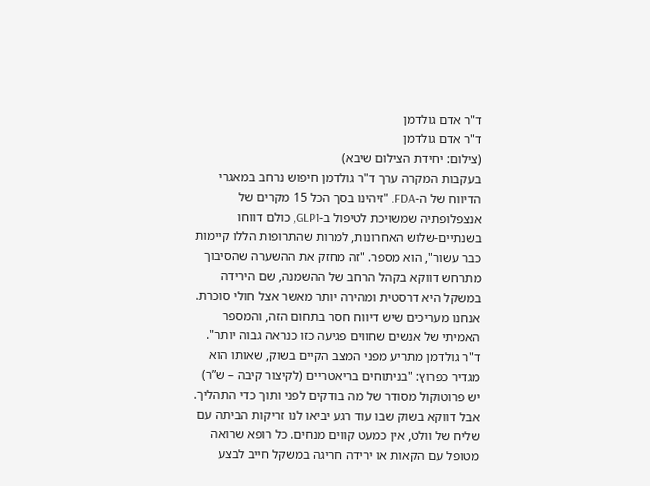ד"ר אדם גולדמן
ד"ר אדם גולדמן
(צילום: יחידת הצילום שיבא)
בעקבות המקרה ערך ד"ר גולדמן חיפוש נרחב במאגרי הדיווח של ה-FDA. "זיהינו בסך הכל 15 מקרים של אנצפלופתיה שמשויכת לטיפול ב-GLP1, כולם דווחו בשנתיים-שלוש האחרונות, למרות שהתרופות הללו קיימות כבר עשור", הוא מספר. "זה מחזק את ההשערה שהסיבוך מתרחש דווקא בקהל הרחב של ההשמנה, שם הירידה במשקל היא דרסטית ומהירה יותר מאשר אצל חולי סוכרת. אנחנו מעריכים שיש דיווח חסר בתחום הזה, והמספר האמיתי של אנשים שחווים פגיעה כזו כנראה גבוה יותר".
ד"ר גולדמן מתריע מפני המצב הקיים בשוק, שאותו הוא מגדיר כפרוץ: "בניתוחים בריאטריים (לקיצור קיבה – ש”ר) יש פרוטוקול מסודר של מה בודקים לפני ותוך כדי התהליך. אבל דווקא בשוק שבו עוד רגע יביאו לנו זריקות הביתה עם שליח של וולט, אין כמעט קווים מנחים. כל רופא שרואה מטופל עם הקאות או ירידה חריגה במשקל חייב לבצע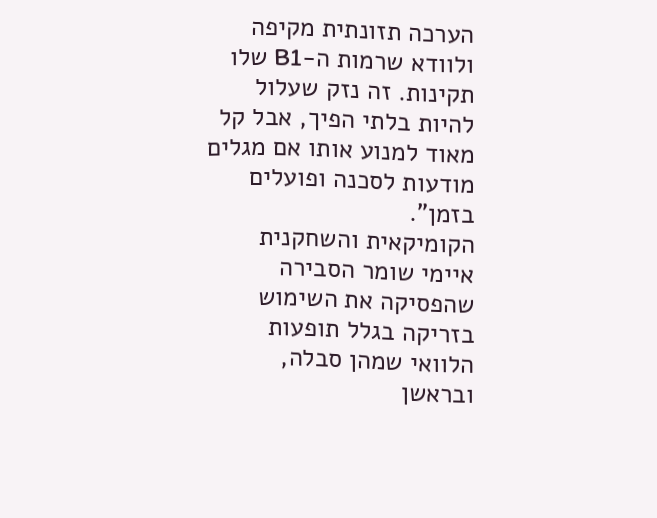הערכה תזונתית מקיפה ולוודא שרמות ה-B1 שלו תקינות. זה נזק שעלול להיות בלתי הפיך, אבל קל מאוד למנוע אותו אם מגלים מודעות לסכנה ופועלים בזמן".
הקומיקאית והשחקנית איימי שומר הסבירה שהפסיקה את השימוש בזריקה בגלל תופעות הלוואי שמהן סבלה, ובראשן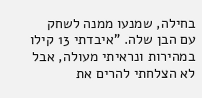בחילה, שמנעו ממנה לשחק עם הבן שלה. "איבדתי 13 קילו במהירות ונראיתי מעולה, אבל לא הצלחתי להרים את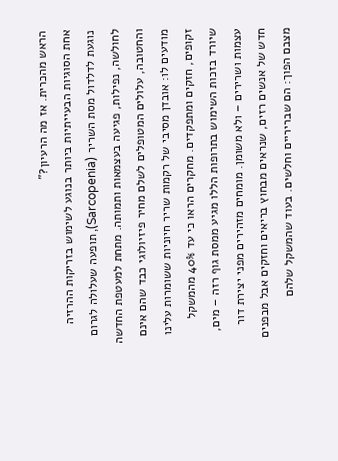הראש מהכרית. אז מה הרעיון?"
אחת הסוגיות הבעייתיות ביותר בנוגע לשימוש בזריקות ההרזיה נוגעת לדלדול מסת השריר (Sarcopenia), תופעה שעלולה לגרום לחולשה, נפילות, פגיעה בעצמאות ותמותה. מתחת למעטפת החדשה והחטובה, עלולים המטופלים לשלם מחיר פיזיולוגי כבד שהם אינם מודעים לו: אובדן מסיבי של רקמות שריר חיוניות ששומרות עלינו זקופים, חזקים ומתפקדים. מחקרים הראו כי עד 40% מהמשקל שיורד בזכות השימוש בתרופות הללו מגיע ממסת גוף רזה – מים, עצמות ושרירים – ולא משומן. מומחים מזהירים מפני יצירת דור חדש של אנשים רזים, שנראים מבחוץ בריאים וחזקים אבל מבפנים מצבם הפוך: הם שבריריים וחלשים. בעוד שהמשקל שלהם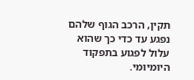תקין, הרכב הגוף שלהם נפגע עד כדי כך שהוא עלול לפגוע בתפקוד היומיומי.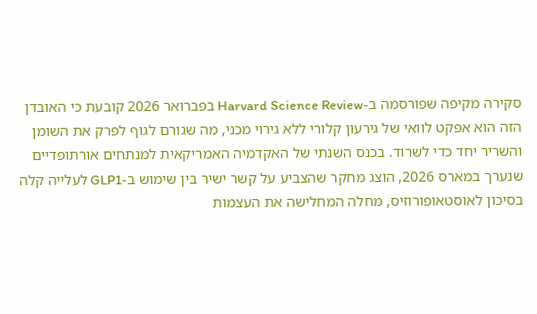סקירה מקיפה שפורסמה ב-Harvard Science Review בפברואר 2026 קובעת כי האובדן הזה הוא אפקט לוואי של גירעון קלורי ללא גירוי מכני, מה שגורם לגוף לפרק את השומן והשריר יחד כדי לשרוד. בכנס השנתי של האקדמיה האמריקאית למנתחים אורתופדיים שנערך במארס 2026, הוצג מחקר שהצביע על קשר ישיר בין שימוש ב-GLP1 לעלייה קלה בסיכון לאוסטאופורוזיס, מחלה המחלישה את העצמות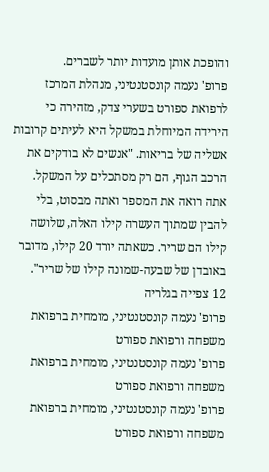והופכת אותן מועדות יותר לשברים.
פרופ' נעמה קונסטנטיני, מנהלת המרכז לרפואת ספורט בשערי צדק, מזהירה כי הירידה המיוחלת במשקל היא לעיתים קרובות אשליה של בריאות. "אנשים לא בודקים את הרכב הגוף, הם רק מסתכלים על המשקל. אתה רואה את המספר ואתה מבסוט, בלי להבין שמתוך העשרה קילו האלה, שלושה קילו הם שריר. כשאתה יורד 20 קילו, מדובר באובדן של שבעה-שמונה קילו של שריר".
12 צפייה בגלריה
פרופ' נעמה קונסטנטיני, מומחית ברפואת משפחה ורפואת ספורט
פרופ' נעמה קונסטנטיני, מומחית ברפואת משפחה ורפואת ספורט
פרופ' נעמה קונסטנטיני, מומחית ברפואת משפחה ורפואת ספורט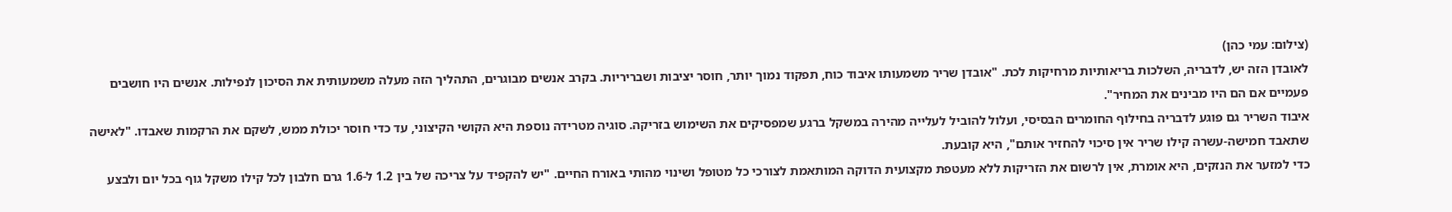(צילום: עמי כהן)
לאובדן הזה יש, לדבריה, השלכות בריאותיות מרחיקות לכת. "אובדן שריר משמעותו איבוד כוח, תפקוד נמוך יותר, חוסר יציבות ושבריריות. בקרב אנשים מבוגרים, התהליך הזה מעלה משמעותית את הסיכון לנפילות. אנשים היו חושבים פעמיים אם הם היו מבינים את המחיר".
איבוד השריר גם פוגע לדבריה בחילוף החומרים הבסיסי, ועלול להוביל לעלייה מהירה במשקל ברגע שמפסיקים את השימוש בזריקה. סוגיה מטרידה נוספת היא הקושי הקיצוני, עד כדי חוסר יכולת ממש, לשקם את הרקמות שאבדו. "לאישה שתאבד חמישה-עשרה קילו שריר אין סיכוי להחזיר אותם", היא קובעת.
כדי למזער את הנזקים, היא אומרת, אין לרשום את הזריקות ללא מעטפת מקצועית הדוקה המותאמת לצורכי כל מטופל ושינוי מהותי באורח החיים. "יש להקפיד על צריכה של בין 1.2 ל-1.6 גרם חלבון לכל קילו משקל גוף בכל יום ולבצע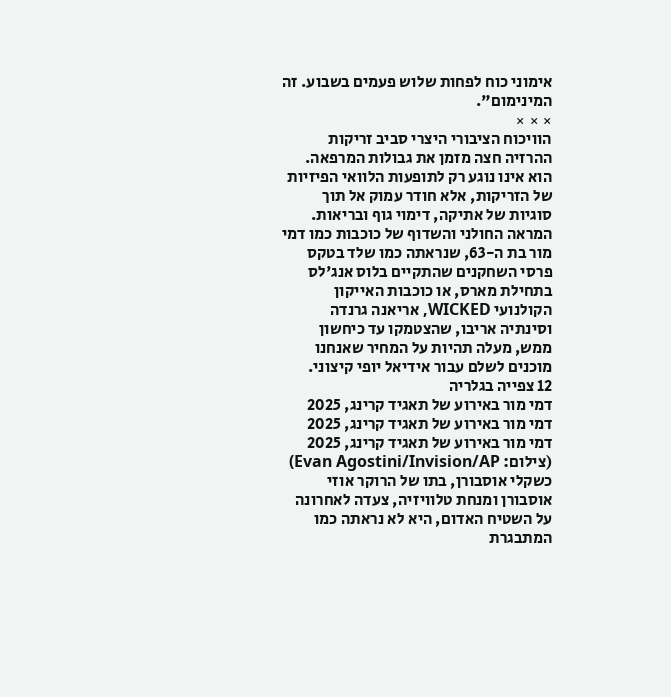אימוני כוח לפחות שלוש פעמים בשבוע. זה המינימום".
× × ×
הוויכוח הציבורי היצרי סביב זריקות ההרזיה חצה מזמן את גבולות המרפאה. הוא אינו נוגע רק לתופעות הלוואי הפיזיות של הזריקות, אלא חודר עמוק אל תוך סוגיות של אתיקה, דימוי גוף ובריאות. המראה החולני והשדוף של כוכבות כמו דמי מור בת ה-63, שנראתה כמו שלד בטקס פרסי השחקנים שהתקיים בלוס אנג'לס בתחילת מארס, או כוכבות האייקון הקולנועי WICKED, אריאנה גרנדה וסינתיה אריבו, שהצטמקו עד כיחשון ממש, מעלה תהיות על המחיר שאנחנו מוכנים לשלם עבור אידיאל יופי קיצוני.
12 צפייה בגלריה
דמי מור באירוע של תאגיד קרינג, 2025
דמי מור באירוע של תאגיד קרינג, 2025
דמי מור באירוע של תאגיד קרינג, 2025
(צילום: Evan Agostini/Invision/AP)
כשקלי אוסבורן, בתו של הרוקר אוזי אוסבורן ומנחת טלוויזיה, צעדה לאחרונה על השטיח האדום, היא לא נראתה כמו המתבגרת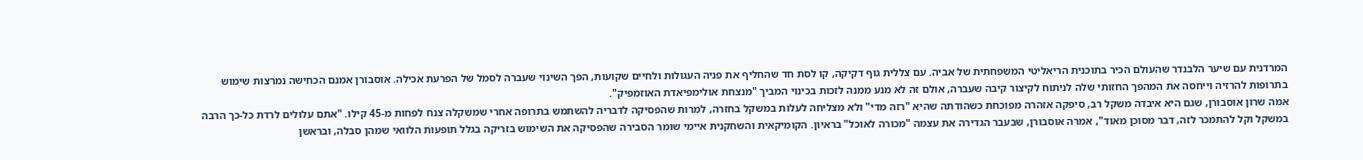המרדנית עם שיער הלבנדר שהעולם הכיר בתוכנית הריאליטי המשפחתית של אביה. עם צללית גוף דקיקה, קו לסת חד שהחליף את פניה העגולות ולחיים שקועות, הפך השינוי שעברה לסמל של הפרעת אכילה. אוסבורן אמנם הכחישה נמרצות שימוש בתרופות להרזיה וייחסה את המהפך החזותי שלה לניתוח לקיצור קיבה שעברה, אולם זה לא מנע ממנה לזכות בכינוי המביך "מנצחת אולימפיאדת האוזמפיק".
אמה שרון אוסבורן, שגם היא איבדה משקל רב, סיפקה אזהרה מפוכחת כשהודתה שהיא "רזה מדי" ולא מצליחה לעלות במשקל בחזרה, למרות שהפסיקה לדבריה להשתמש בתרופה אחרי שמשקלה צנח לפחות מ-45 קילו. "אתם עלולים לרדת כל-כך הרבה במשקל וקל להתמכר לזה, דבר מסוכן מאוד", אמרה אוסבורן, שבעבר הגדירה את עצמה "מכורה לאוכל" בראיון. הקומיקאית והשחקנית איימי שומר הסבירה שהפסיקה את השימוש בזריקה בגלל תופעות הלוואי שמהן סבלה, ובראשן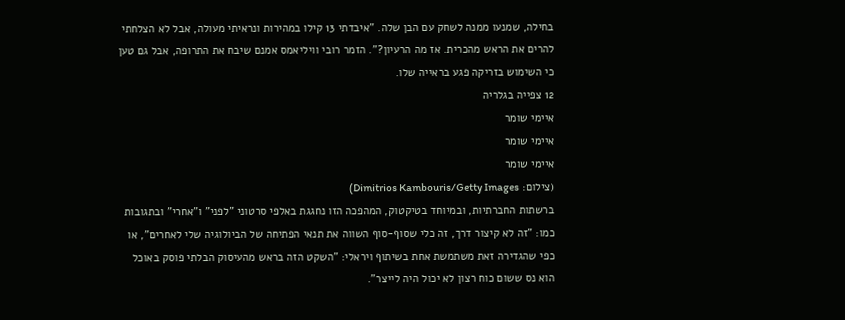בחילה, שמנעו ממנה לשחק עם הבן שלה. "איבדתי 13 קילו במהירות ונראיתי מעולה, אבל לא הצלחתי להרים את הראש מהכרית. אז מה הרעיון?". הזמר רובי וויליאמס אמנם שיבח את התרופה, אבל גם טען כי השימוש בזריקה פגע בראייה שלו.
12 צפייה בגלריה
איימי שומר
איימי שומר
איימי שומר
(צילום: Dimitrios Kambouris/Getty Images)
ברשתות החברתיות, ובמיוחד בטיקטוק, המהפכה הזו נחגגת באלפי סרטוני "לפני" ו"אחרי" ובתגובות כמו: "זה לא קיצור דרך, זה כלי שסוף-סוף השווה את תנאי הפתיחה של הביולוגיה שלי לאחרים", או כפי שהגדירה זאת משתמשת אחת בשיתוף ויראלי: "השקט הזה בראש מהעיסוק הבלתי פוסק באוכל הוא נס ששום כוח רצון לא יכול היה לייצר".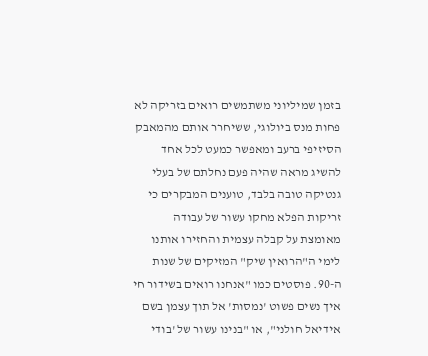בזמן שמיליוני משתמשים רואים בזריקה לא פחות מנס ביולוגי, ששיחרר אותם מהמאבק הסיזיפי ברעב ומאפשר כמעט לכל אחד להשיג מראה שהיה פעם נחלתם של בעלי גנטיקה טובה בלבד, טוענים המבקרים כי זריקות הפלא מחקו עשור של עבודה מאומצת על קבלה עצמית והחזירו אותנו לימי ה"הרואין שיק" המזיקים של שנות ה-90. פוסטים כמו "אנחנו רואים בשידור חי איך נשים פשוט 'נמסות' אל תוך עצמן בשם אידיאל חולני", או "בנינו עשור של 'בודי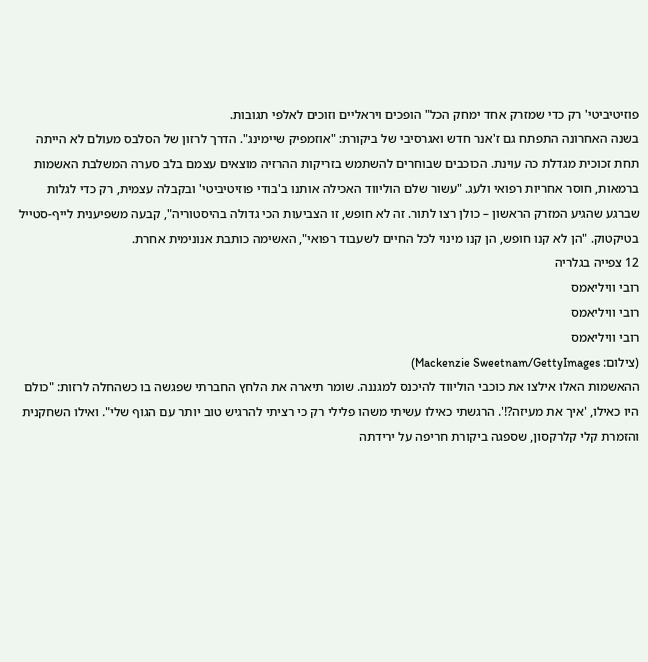פוזיטיביטי' רק כדי שמזרק אחד ימחק הכל" הופכים ויראליים וזוכים לאלפי תגובות.
בשנה האחרונה התפתח גם ז'אנר חדש ואגרסיבי של ביקורת: "אוזמפיק שיימינג". הדרך לרזון של הסלבס מעולם לא הייתה תחת זכוכית מגדלת כה עוינת. הכוכבים שבוחרים להשתמש בזריקות ההרזיה מוצאים עצמם בלב סערה המשלבת האשמות ברמאות, חוסר אחריות רפואי ולעג. "עשור שלם הוליווד האכילה אותנו ב'בודי פוזיטיביטי' ובקבלה עצמית, רק כדי לגלות שברגע שהגיע המזרק הראשון – כולן רצו לתור. זה לא חופש, זו הצביעות הכי גדולה בהיסטוריה", קבעה משפיענית לייף-סטייל בטיקטוק. "הן לא קנו חופש, הן קנו מינוי לכל החיים לשעבוד רפואי", האשימה כותבת אנונימית אחרת.
12 צפייה בגלריה
רובי וויליאמס
רובי וויליאמס
רובי וויליאמס
(צילום: Mackenzie Sweetnam/GettyImages)
ההאשמות האלו אילצו את כוכבי הוליווד להיכנס למגננה. שומר תיארה את הלחץ החברתי שפגשה בו כשהחלה לרזות: "כולם היו כאילו, 'איך את מעיזה?!'. הרגשתי כאילו עשיתי משהו פלילי רק כי רציתי להרגיש טוב יותר עם הגוף שלי". ואילו השחקנית והזמרת קלי קלרקסון, שספגה ביקורת חריפה על ירידתה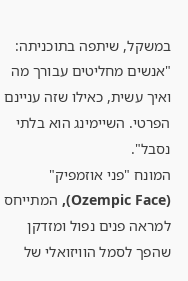במשקל, שיתפה בתוכניתה: "אנשים מחליטים עבורך מה ואיך עשית, כאילו שזה עניינם הפרטי. השיימינג הוא בלתי נסבל".
המונח "פני אוזמפיק" (Ozempic Face), המתייחס למראה פנים נפול ומזדקן שהפך לסמל הוויזואלי של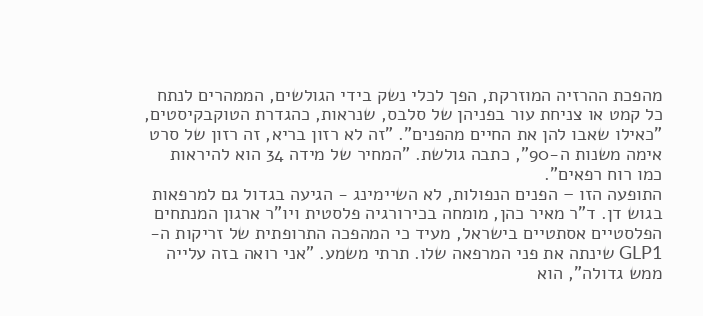מהפכת ההרזיה המוזרקת, הפך לכלי נשק בידי הגולשים, הממהרים לנתח כל קמט או צניחת עור בפניהן של סלבס, שנראות, כהגדרת הטוקבקיסטים, "כאילו שאבו להן את החיים מהפנים". "זה לא רזון בריא, זה רזון של סרט אימה משנות ה-90", כתבה גולשת. "המחיר של מידה 34 הוא להיראות כמו רוח רפאים".
התופעה הזו – הפנים הנפולות, לא השיימינג - הגיעה בגדול גם למרפאות בגוש דן. ד"ר מאיר כהן, מומחה בכירורגיה פלסטית ויו"ר ארגון המנתחים הפלסטיים אסתטיים בישראל, מעיד כי המהפכה התרופתית של זריקות ה-GLP1 שינתה את פני המרפאה שלו. תרתי משמע. "אני רואה בזה עלייה ממש גדולה", הוא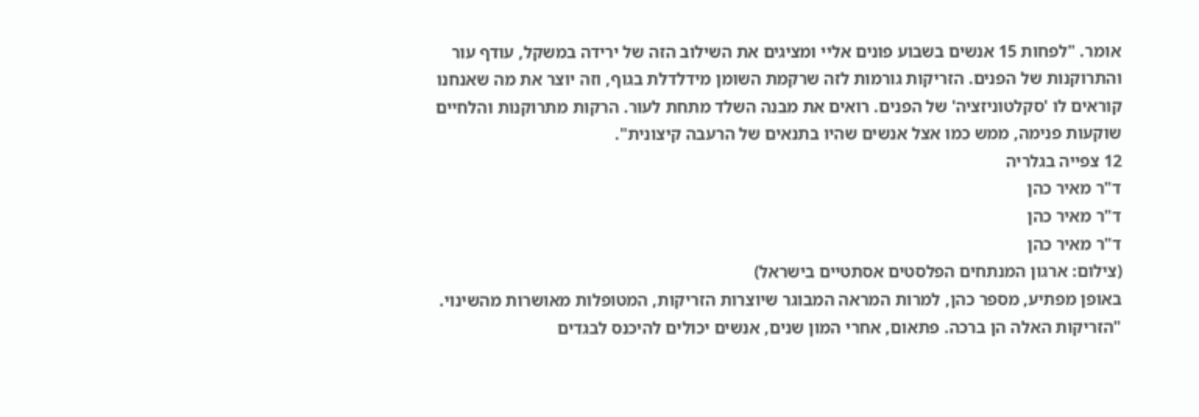אומר. "לפחות 15 אנשים בשבוע פונים אליי ומציגים את השילוב הזה של ירידה במשקל, עודף עור והתרוקנות של הפנים. הזריקות גורמות לזה שרקמת השומן מידלדלת בגוף, וזה יוצר את מה שאנחנו קוראים לו 'סקלטוניזציה' של הפנים. רואים את מבנה השלד מתחת לעור. הרקות מתרוקנות והלחיים שוקעות פנימה, ממש כמו אצל אנשים שהיו בתנאים של הרעבה קיצונית".
12 צפייה בגלריה
ד"ר מאיר כהן
ד"ר מאיר כהן
ד"ר מאיר כהן
(צילום: ארגון המנתחים הפלסטים אסתטיים בישראל)
באופן מפתיע, מספר כהן, למרות המראה המבוגר שיוצרות הזריקות, המטופלות מאושרות מהשינוי. "הזריקות האלה הן ברכה. פתאום, אחרי המון שנים, אנשים יכולים להיכנס לבגדים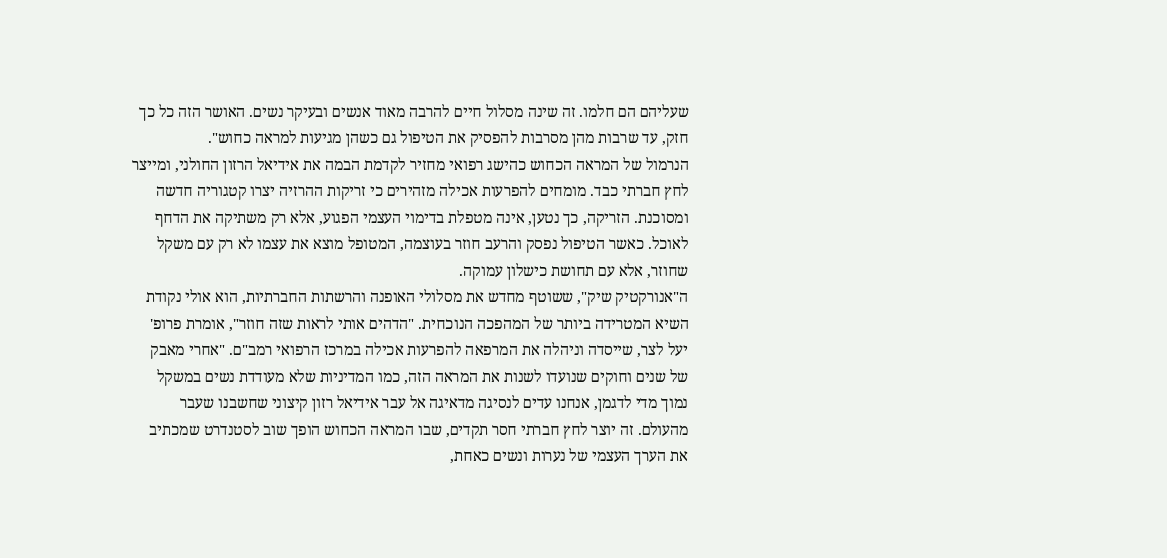שעליהם הם חלמו. זה שינה מסלול חיים להרבה מאוד אנשים ובעיקר נשים. האושר הזה כל כך חזק, עד שרבות מהן מסרבות להפסיק את הטיפול גם כשהן מגיעות למראה כחוש".
הנרמול של המראה הכחוש כהישג רפואי מחזיר לקדמת הבמה את אידיאל הרזון החולני, ומייצר לחץ חברתי כבד. מומחים להפרעות אכילה מזהירים כי זריקות ההרזיה יצרו קטגוריה חדשה ומסוכנת. הזריקה, כך נטען, אינה מטפלת בדימוי העצמי הפגוע, אלא רק משתיקה את הדחף לאוכל. כאשר הטיפול נפסק והרעב חוזר בעוצמה, המטופל מוצא את עצמו לא רק עם משקל שחוזר, אלא עם תחושת כישלון עמוקה.
ה"אנורקטיק שיק", ששוטף מחדש את מסלולי האופנה והרשתות החברתיות, הוא אולי נקודת השיא המטרידה ביותר של המהפכה הנוכחית. "הדהים אותי לראות שזה חוזר", אומרת פרופ' יעל לצר, שייסדה וניהלה את המרפאה להפרעות אכילה במרכז הרפואי רמב"ם. "אחרי מאבק של שנים וחוקים שנועדו לשנות את המראה הזה, כמו המדיניות שלא מעודדת נשים במשקל נמוך מדי לדגמן, אנחנו עדים לנסיגה מדאיגה אל עבר אידיאל רזון קיצוני שחשבנו שעבר מהעולם. זה יוצר לחץ חברתי חסר תקדים, שבו המראה הכחוש הופך שוב לסטנדרט שמכתיב את הערך העצמי של נערות ונשים כאחת,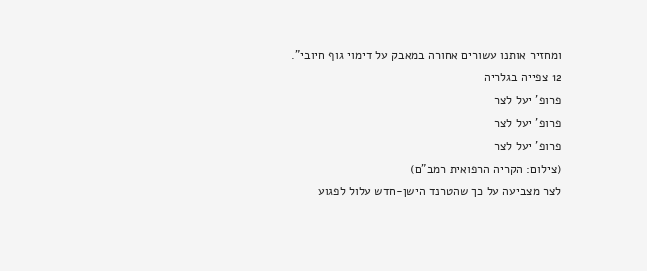ומחזיר אותנו עשורים אחורה במאבק על דימוי גוף חיובי".
12 צפייה בגלריה
פרופ' יעל לצר
פרופ' יעל לצר
פרופ' יעל לצר
(צילום: הקריה הרפואית רמב"ם)
לצר מצביעה על כך שהטרנד הישן-חדש עלול לפגוע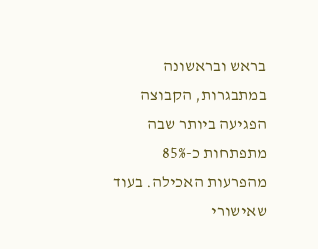בראש ובראשונה במתבגרות, הקבוצה הפגיעה ביותר שבה מתפתחות כ-85% מהפרעות האכילה. בעוד שאישורי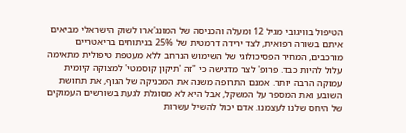הטיפול בוויגובי מגיל 12 ומעלה והכניסה של המונג'ארו לשוק הישראלי מביאים איתם בשורה רפואית, לצד ירידה דרמטית של 25% בניתוחים בריאטריים מורכבים, המחיר הפסיכולוגי של השימוש הנרחב ללא מעטפת טיפולית מתאימה עלול להיות כבד. פרופ' לצר מדגישה כי "זה 'תיקון קוסמטי' למצוקה קיומית עמוקה הרבה יותר. אמנם התרופה משנה את המכניקה של הגוף, את תחושת השובע ואת המספר על המשקל, אבל היא לא מסוגלת לגעת בשורשים העמוקים של היחס שלנו לעצמנו. אדם יכול להשיל עשרות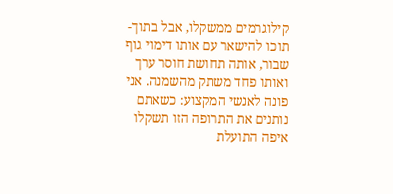קילוגרמים ממשקלו, אבל בתוך-תוכו להישאר עם אותו דימוי גוף שבור, אותה תחושת חוסר ערך ואותו פחד משתק מהשמנה. אני פונה לאנשי המקצוע: כשאתם נותנים את התרופה הזו תשקלו איפה התועלת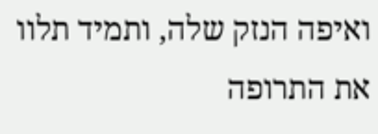ואיפה הנזק שלה, ותמיד תלוו את התרופה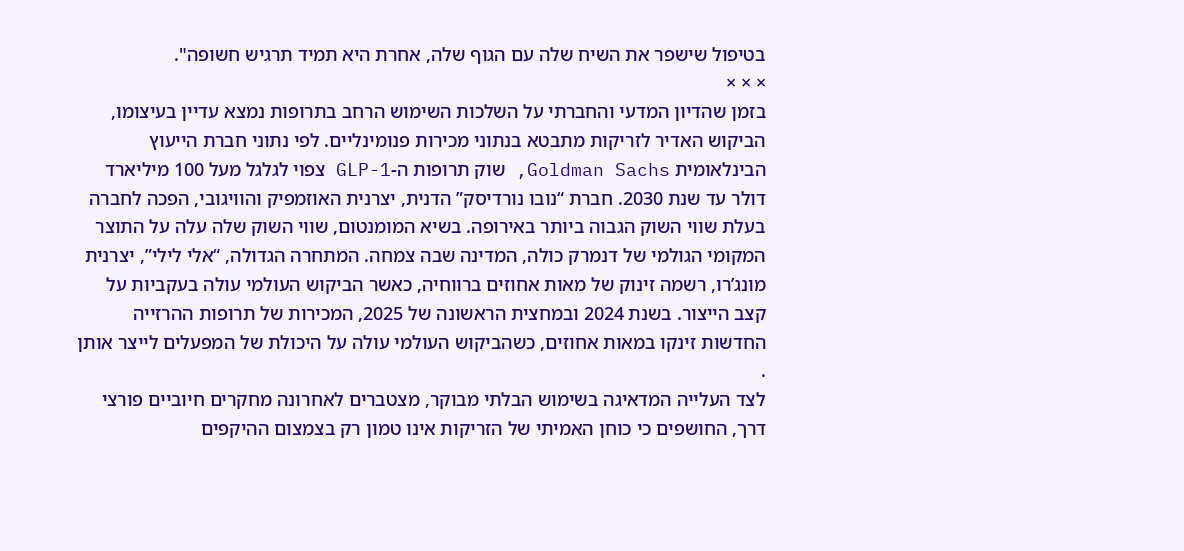בטיפול שישפר את השיח שלה עם הגוף שלה, אחרת היא תמיד תרגיש חשופה".
× × ×
בזמן שהדיון המדעי והחברתי על השלכות השימוש הרחב בתרופות נמצא עדיין בעיצומו, הביקוש האדיר לזריקות מתבטא בנתוני מכירות פנומינליים. לפי נתוני חברת הייעוץ הבינלאומית Goldman Sachs, שוק תרופות ה-GLP-1 צפוי לגלגל מעל 100 מיליארד דולר עד שנת 2030. חברת “נובו נורדיסק” הדנית, יצרנית האוזמפיק והוויגובי, הפכה לחברה בעלת שווי השוק הגבוה ביותר באירופה. בשיא המומנטום, שווי השוק שלה עלה על התוצר המקומי הגולמי של דנמרק כולה, המדינה שבה צמחה. המתחרה הגדולה, “אלי לילי”, יצרנית מונג’רו, רשמה זינוק של מאות אחוזים ברווחיה, כאשר הביקוש העולמי עולה בעקביות על קצב הייצור. בשנת 2024 ובמחצית הראשונה של 2025, המכירות של תרופות ההרזייה החדשות זינקו במאות אחוזים, כשהביקוש העולמי עולה על היכולת של המפעלים לייצר אותן .
לצד העלייה המדאיגה בשימוש הבלתי מבוקר, מצטברים לאחרונה מחקרים חיוביים פורצי דרך, החושפים כי כוחן האמיתי של הזריקות אינו טמון רק בצמצום ההיקפים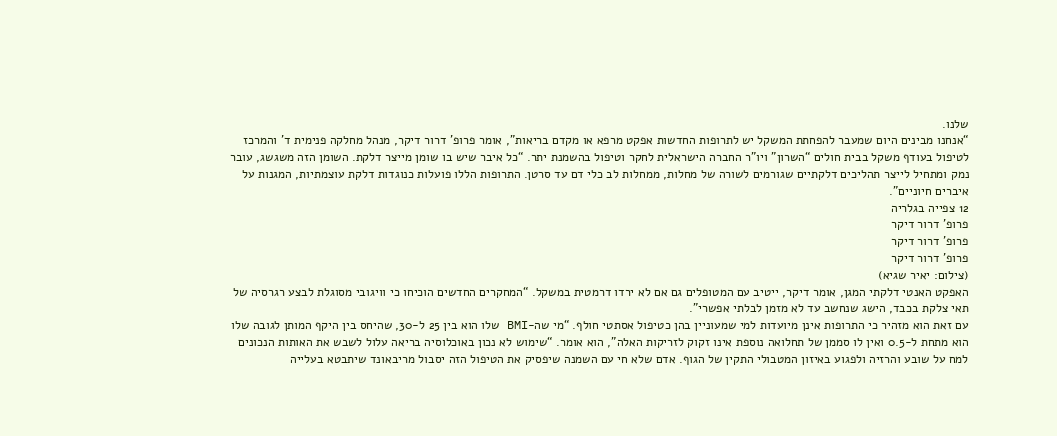שלנו.
“אנחנו מבינים היום שמעבר להפחתת המשקל יש לתרופות החדשות אפקט מרפא או מקדם בריאות”, אומר פרופ’ דרור דיקר, מנהל מחלקה פנימית ד’ והמרכז לטיפול בעודף משקל בבית חולים “השרון” ויו”ר החברה הישראלית לחקר וטיפול בהשמנת יתר. “כל איבר שיש בו שומן מייצר דלקת. השומן הזה משגשג, עובר נמק ומתחיל לייצר תהליכים דלקתיים שגורמים לשורה של מחלות, ממחלות לב כלי דם עד סרטן. התרופות הללו פועלות כנוגדות דלקת עוצמתיות, המגנות על איברים חיוניים”.
12 צפייה בגלריה
פרופ' דרור דיקר
פרופ' דרור דיקר
פרופ' דרור דיקר
(צילום: יאיר שגיא)
האפקט האנטי דלקתי המגן, אומר דיקר, ייטיב עם המטופלים גם אם לא ירדו דרמטית במשקל. “המחקרים החדשים הוכיחו כי וויגובי מסוגלת לבצע רגרסיה של תאי צלקת בכבד, הישג שנחשב עד לא מזמן לבלתי אפשרי”.
עם זאת הוא מזהיר כי התרופות אינן מיועדות למי שמעוניין בהן כטיפול אסתטי חולף. “מי שה-BMI שלו הוא בין 25 ל-30, שהיחס בין היקף המותן לגובה שלו הוא מתחת ל-0.5 ואין לו סממן של תחלואה נוספת אינו זקוק לזריקות האלה”, הוא אומר. “שימוש לא נכון באוכלוסיה בריאה עלול לשבש את האותות הנכונים למח על שובע והרזיה ולפגוע באיזון המטבולי התקין של הגוף. אדם שלא חי עם השמנה שיפסיק את הטיפול הזה יסבול מריבאונד שיתבטא בעלייה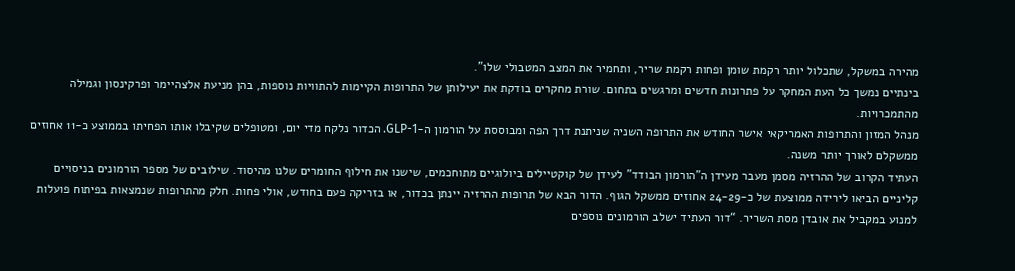מהירה במשקל, שתכלול יותר רקמת שומן ופחות רקמת שריר, ותחמיר את המצב המטבולי שלו”.
בינתיים נמשך כל העת המחקר על פתרונות חדשים ומרגשים בתחום. שורת מחקרים בודקת את יעילותן של התרופות הקיימות להתוויות נוספות, בהן מניעת אלצהיימר ופרקינסון וגמילה מהתמכרויות.
מנהל המזון והתרופות האמריקאי אישר החודש את התרופה השניה שניתנת דרך הפה ומבוססת על הורמון ה-GLP-1. הכדור נלקח מדי יום, ומטופלים שקיבלו אותו הפחיתו בממוצע כ-11 אחוזים ממשקלם לאורך יותר משנה.
העתיד הקרוב של ההרזיה מסמן מעבר מעידן ה”הורמון הבודד” לעידן של קוקטיילים ביולוגיים מתוחכמים, שישנו את חילוף החומרים שלנו מהיסוד. שילובים של מספר הורמונים בניסויים קליניים הביאו לירידה ממוצעת של כ-24-29 אחוזים ממשקל הגוף. הדור הבא של תרופות ההרזיה יינתן בכדור, או בזריקה פעם בחודש, אולי פחות. חלק מהתרופות שנמצאות בפיתוח פועלות למנוע במקביל את אובדן מסת השריר. “דור העתיד ישלב הורמונים נוספים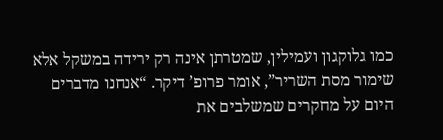כמו גלוקגון ועמילין, שמטרתן אינה רק ירידה במשקל אלא שימור מסת השריר”, אומר פרופ’ דיקר. “אנחנו מדברים היום על מחקרים שמשלבים את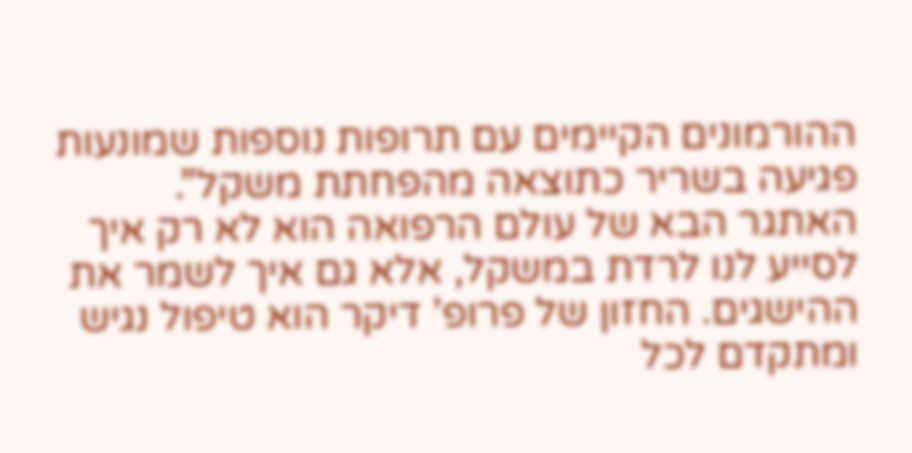ההורמונים הקיימים עם תרופות נוספות שמונעות פגיעה בשריר כתוצאה מהפחתת משקל”.
האתגר הבא של עולם הרפואה הוא לא רק איך לסייע לנו לרדת במשקל, אלא גם איך לשמר את ההישגים. החזון של פרופ’ דיקר הוא טיפול נגיש ומתקדם לכל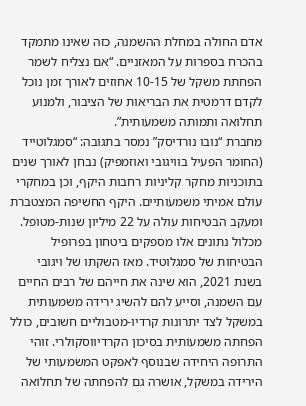אדם החולה במחלת ההשמנה, כזה שאינו מתמקד בהכרח בספרות על המאזניים. “אם נצליח לשמר הפחתת משקל של 10-15 אחוזים לאורך זמן נוכל לקדם דרמטית את הבריאות של הציבור, ולמנוע תחלואה ותמותה משמעותית”.
מחברת “נובו נורדיסק” נמסר בתגובה: “סמגלוטייד (החומר הפעיל בוויגובי ואוזמפיק) נבחן לאורך שנים בתוכניות מחקר קליניות רחבות היקף, וכן במחקרי עולם אמיתי משמעותיים. היקף החשיפה המצטברת ומעקב הבטיחות עולה על 22 מיליון שנות-מטופל. מכלול נתונים אלו מספקים ביטחון בפרופיל הבטיחות של סמגלוטיד. מאז השקתו של ויגובי בשנת 2021, הוא שינה את חייהם של רבים החיים עם השמנה, וסייע להם להשיג ירידה משמעותית במשקל לצד יתרונות קרדיו-מטבוליים חשובים, כולל הפחתה משמעותית בסיכון הקרדיווסקולרי. זוהי התרופה היחידה שבנוסף לאפקט המשמעותי של הירידה במשקל, אושרה גם להפחתה של תחלואה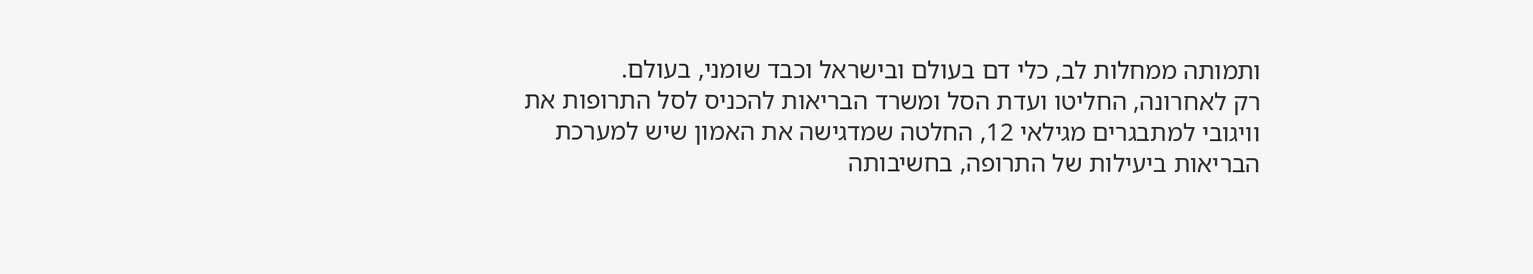ותמותה ממחלות לב, כלי דם בעולם ובישראל וכבד שומני, בעולם.
רק לאחרונה, החליטו ועדת הסל ומשרד הבריאות להכניס לסל התרופות את וויגובי למתבגרים מגילאי 12, החלטה שמדגישה את האמון שיש למערכת הבריאות ביעילות של התרופה, בחשיבותה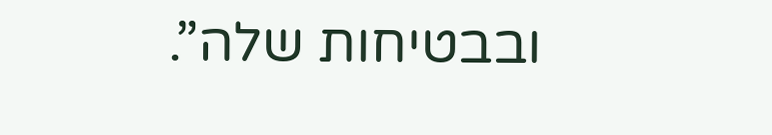ובבטיחות שלה”.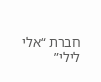חברת “אלי לילי”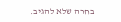בחרה שלא להגיב.